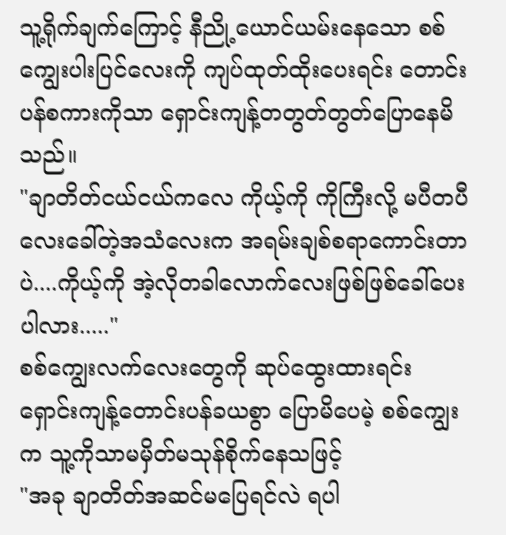သူ့ရိုက်ချက်ကြောင့် နီညို့ယောင်ယမ်းနေသော စစ်ကျွေးပါးပြင်လေးကို ကျပ်ထုတ်ထိုးပေးရင်း တောင်းပန်စကားကိုသာ ရှောင်းကျန့်တတွတ်တွတ်ပြောနေမိသည်။
"ချာတိတ်ငယ်ငယ်ကလေ ကိုယ့်ကို ကိုကြီးလို့ မပီတပီလေးခေါ်တဲ့အသံလေးက အရမ်းချစ်စရာကောင်းတာပဲ....ကိုယ့်ကို အဲ့လိုတခါလောက်လေးဖြစ်ဖြစ်ခေါ်ပေးပါလား....."
စစ်ကျွေးလက်လေးတွေကို ဆုပ်ထွေးထားရင်း ရှောင်းကျန့်တောင်းပန်ခယစွာ ပြောမိပေမဲ့ စစ်ကျွေးက သူ့ကိုသာမမှိတ်မသုန်စိုက်နေသဖြင့်
"အခု ချာတိတ်အဆင်မပြေရင်လဲ ရပါ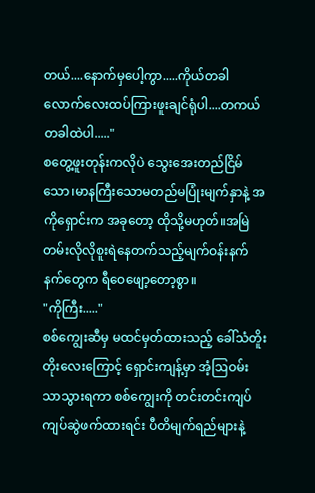တယ်....နောက်မှပေါ့ကွာ.....ကိုယ်တခါလောက်လေးထပ်ကြားဖူးချင်ရုံပါ....တကယ်တခါထဲပါ....."
စတွေ့ဖူးတုန်းကလိုပဲ သွေးအေးတည်ငြိမ်သော၊မာနကြီးသောမတည်မပြုံးမျက်နှာနဲ့ အကိုရှောင်းက အခုတော့ ထိုသို့မဟုတ်။အမြဲတမ်းလိုလိုစူးရဲနေတက်သည့်မျက်ဝန်းနက်နက်တွေက ရီဝေဖျော့တော့စွာ။
"ကိုကြီး....."
စစ်ကျွေးဆီမှ မထင်မှတ်ထားသည့် ခေါ်သံတိူးတိုးလေးကြောင့် ရှောင်းကျန့်မှာ အံ့ဩဝမ်းသာသွားရကာ စစ်ကျွေးကို တင်းတင်းကျပ်ကျပ်ဆွဲဖက်ထားရင်း ပီတိမျက်ရည်များနဲ့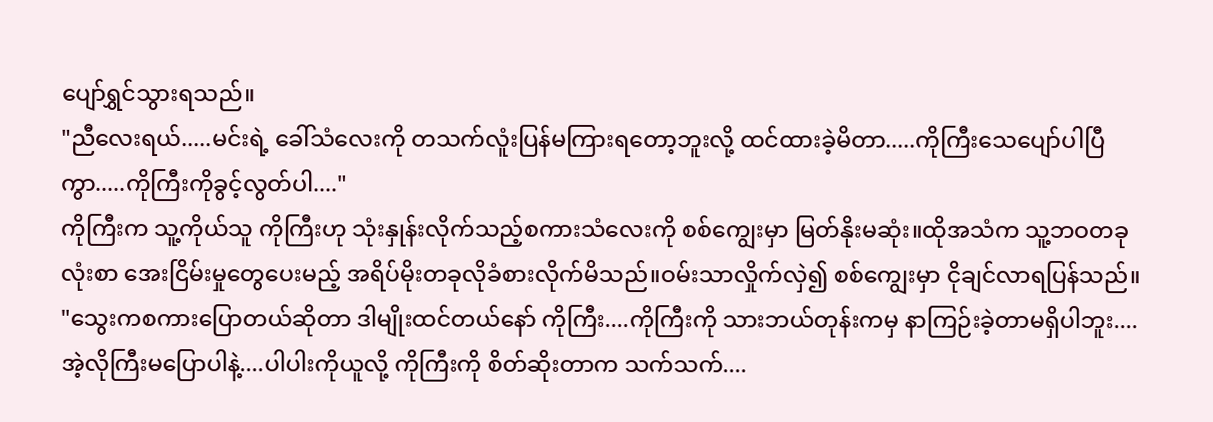ပျော်ရွှင်သွားရသည်။
"ညီလေးရယ်.....မင်းရဲ့ ခေါ်သံလေးကို တသက်လူံးပြန်မကြားရတော့ဘူးလို့ ထင်ထားခဲ့မိတာ.....ကိုကြီးသေပျော်ပါပြီကွာ.....ကိုကြီးကိုခွင့်လွတ်ပါ...."
ကိုကြီးက သူ့ကိုယ်သူ ကိုကြီးဟု သုံးနှုန်းလိုက်သည့်စကားသံလေးကို စစ်ကျွေးမှာ မြတ်နိုးမဆုံး။ထိုအသံက သူ့ဘဝတခုလုံးစာ အေးငြိမ်းမှုတွေပေးမည့် အရိပ်မိုးတခုလိုခံစားလိုက်မိသည်။ဝမ်းသာလှိုက်လှဲ၍ စစ်ကျွေးမှာ ငိုချင်လာရပြန်သည်။
"သွေးကစကားပြောတယ်ဆိုတာ ဒါမျိုးထင်တယ်နော် ကိုကြီး....ကိုကြီးကို သားဘယ်တုန်းကမှ နာကြဉ်းခဲ့တာမရှိပါဘူး....အဲ့လိုကြီးမပြောပါနဲ့....ပါပါးကိုယူလို့ ကိုကြီးကို စိတ်ဆိုးတာက သက်သက်....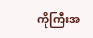ကိုကြီးအ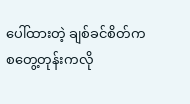ပေါ်ထားတဲ့ ချစ်ခင်စိတ်က စတွေ့တုန်းကလို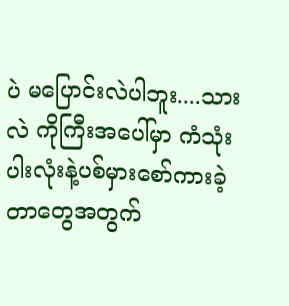ပဲ မပြောင်းလဲပါဘူး....သားလဲ ကိုကြီးအပေါ်မှာ ကံသုံးပါးလုံးနဲ့ပစ်မှားစော်ကားခဲ့တာတွေအတွက်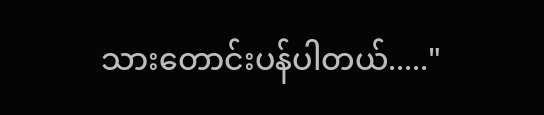သားတောင်းပန်ပါတယ်....."